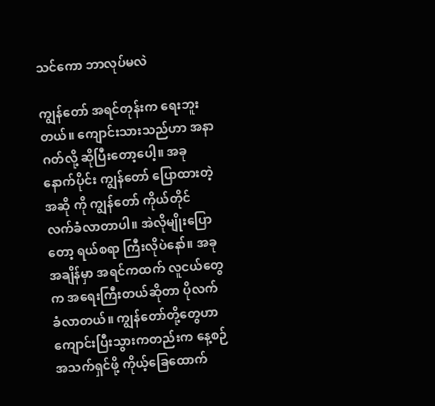သင်ကော ဘာလုပ်မလဲ

ကျွန်တော် အရင်တုန်းက ရေးဘူးတယ်။ ကျောင်းသားသည်ဟာ အနာဂတ်လို့ ဆိုပြီးတော့ပေါ့။ အခုနောက်ပိုင်း ကျွန်တော် ပြောထားတဲ့ အဆို ကို ကျွန်တော် ကိုယ်တိုင် လက်ခံလာတာပါ။ အဲလိုမျိုးပြောတော့ ရယ်စရာ ကြီးလိုပဲနော်။ အခုအချိန်မှာ အရင်ကထက် လူငယ်တွေက အရေးကြီးတယ်ဆိုတာ ပိုလက်ခံလာတယ်။ ကျွန်တော်တို့တွေဟာ ကျောင်းပြီးသွားကတည်းက နေ့စဉ် အသက်ရှင်ဖို့ ကိုယ့်ခြေထောက်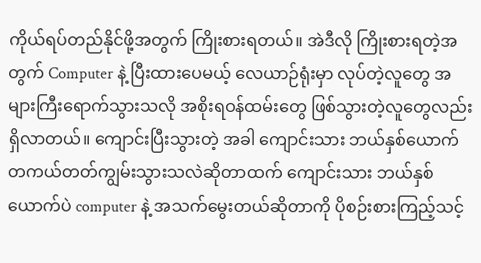ကိုယ်ရပ်တည်နိုင်ဖို့အတွက် ကြိုးစားရတယ်။ အဲဒီလို ကြိုးစားရတဲ့အတွက် Computer နဲ့ ပြီးထားပေမယ့် လေယာဉ်ရုံးမှာ လုပ်တဲ့လူတွေ အများကြီးရောက်သွားသလို အစိုးရဝန်ထမ်းတွေ ဖြစ်သွားတဲ့လူတွေလည်း ရှိလာတယ်။ ကျောင်းပြီးသွားတဲ့ အခါ ကျောင်းသား ဘယ်နှစ်ယောက် တကယ်တတ်ကျွမ်းသွားသလဲဆိုတာထက် ကျောင်းသား ဘယ်နှစ်ယောက်ပဲ computer နဲ့ အသက်မွေးတယ်ဆိုတာကို ပိုစဉ်းစားကြည့်သင့်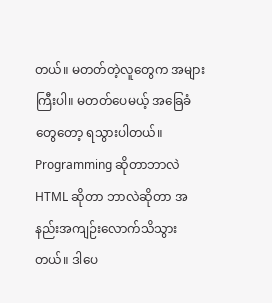တယ်။ မတတ်တဲ့လူတွေက အများကြီးပါ။ မတတ်ပေမယ့် အခြေခံတွေတော့ ရသွားပါတယ်။ Programming ဆိုတာဘာလဲ HTML ဆိုတာ ဘာလဲဆိုတာ အနည်းအကျဉ်းလောက်သိသွားတယ်။ ဒါပေ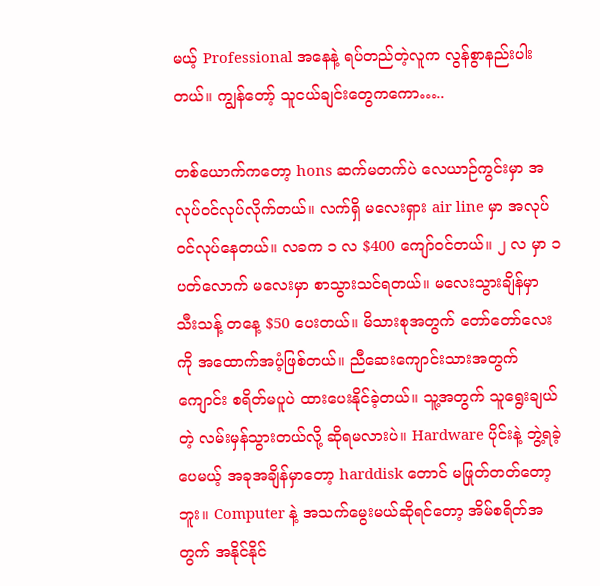မယ့် Professional အနေနဲ့ ရပ်တည်တဲ့လူက လွန်စွာနည်းပါးတယ်။ ကျွန်တော့် သူငယ်ချင်းတွေကကော…..

တစ်ယောက်ကတော့ hons ဆက်မတက်ပဲ လေယာဉ်ကွင်းမှာ အလုပ်ဝင်လုပ်လိုက်တယ်။ လက်ရှိ မလေးရှား air line မှာ အလုပ်ဝင်လုပ်နေတယ်။ လခက ၁ လ $400 ကျော်ဝင်တယ်။ ၂ လ မှာ ၁ ပတ်လောက် မလေးမှာ စာသွားသင်ရတယ်။ မလေးသွားချိန်မှာ သီးသန့် တနေ့ $50 ပေးတယ်။ မိသားစုအတွက် တော်တော်လေးကို အထောက်အပံ့ဖြစ်တယ်။ ညီဆေးကျောင်းသားအတွက် ကျောင်း စရိတ်မပူပဲ ထားပေးနိုင်ခဲ့တယ်။ သူ့အတွက် သူရွေးချယ်တဲ့ လမ်းမှန်သွားတယ်လို့ ဆိုရမလားပဲ။ Hardware ပိုင်းနဲ့ ဘွဲ့ရခဲ့ပေမယ့် အခုအချိန်မှာတော့ harddisk တောင် မဖြုတ်တတ်တော့ဘူး။ Computer နဲ့ အသက်မွေးမယ်ဆိုရင်တော့ အိမ်စရိတ်အတွက် အနိုင်နိုင်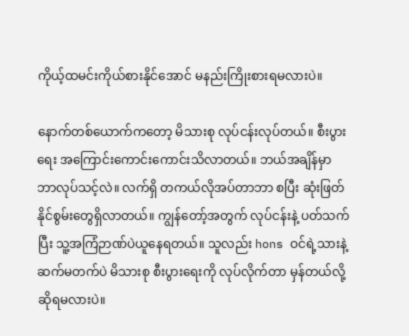ကိုယ့်ထမင်းကိုယ်စားနိုင်အောင် မနည်းကြိုးစားရမလားပဲ။

နောက်တစ်ယောက်ကတော့ မိသားစု လုပ်ငန်းလုပ်တယ်။ စီးပွားရေး အကြောင်းကောင်းကောင်းသိလာတယ်။ ဘယ်အချိန်မှာ ဘာလုပ်သင့်လဲ။ လက်ရှိ တကယ်လိုအပ်တာဘာ စပြီး ဆုံးဖြတ်နိုင်စွမ်းတွေရှိလာတယ်။ ကျွန်တော့်အတွက် လုပ်ငန်းနဲ့ ပတ်သက်ပြီး သူ့အကြံဉာဏ်ပဲယူနေရတယ်။ သူလည်း hons ဝင်ရဲ့သားနဲ့ ဆက်မတက်ပဲ မိသားစု စီးပွားရေးကို လုပ်လိုက်တာ မှန်တယ်လို့ ဆိုရမလားပဲ။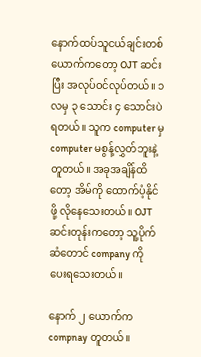နောက်ထပ်သူငယ်ချင်းတစ်ယောက်ကတော့ OJT ဆင်းပြီး အလုပ်ဝင်လုပ်တယ်။ ၁ လမှ ၃ သောင်း ၄ သောင်းပဲရတယ်။ သူက computer မှ computer မစွန့်လွှတ်ဘူးနဲ့တူတယ်။ အခုအချိန်ထိတော့ အိမ်ကို ထောက်ပံ့နိုင်ဖို့ လိုနေသေးတယ်။ OJT ဆင်းတုန်းကတော့ သူ့ပိုက်ဆံတောင် company ကို ပေးရသေးတယ်။

နောက် ၂ ယောက်က compnay တူတယ်။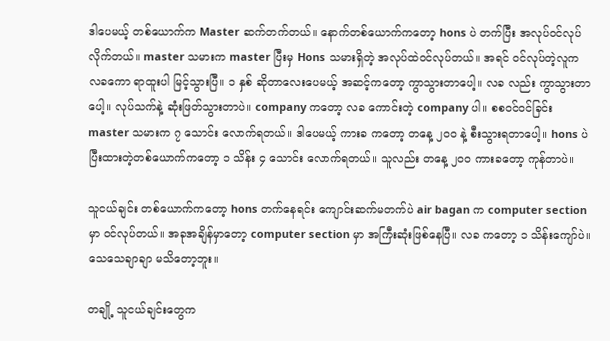ဒါပေမယ့် တစ်ယောက်က Master ဆက်တက်တယ်။ နောက်တစ်ယောက်ကတော့ hons ပဲ တက်ပြီး အလုပ်ဝင်လုပ်လိုက်တယ်။ master သမားက master ပြီးမှ Hons သမားရှိတဲ့ အလုပ်ထဲဝင်လုပ်တယ်။ အရင် ဝင်လုပ်တဲ့လူက လခကော ရာထူးပါ မြင့်သွားပြီ။ ၁ နှစ် ဆိုတာလေးပေမယ့် အဆင့်ကတော့ ကွာသွားတာပေါ့။ လခ လည်း ကွာသွားတာပေါ့။ လုပ်သက်နဲ့ ဆုံးဖြတ်သွားတာပဲ။ company ကတော့ လခ ကောင်းတဲ့ company ပါ။ စစဝင်ဝင်ခြင်း master သမားက ၇ သောင်း လောက်ရတယ်။ ဒါပေမယ့် ကားခ ကတော့ တနေ့ ၂၀၀ နဲ့ စီးသွားရတာပေါ့။ hons ပဲ ပြီးထားတဲ့တစ်ယောက်ကတော့ ၁ သိန်း ၄ သောင်း လောက်ရတယ်။ သူလည်း တနေ့ ၂၀၀ ကားခတော့ ကုန်တာပဲ။

သူငယ်ချင်း တစ်ယောက်ကတော့ hons တက်နေရင်း ကျောင်းဆက်မတက်ပဲ air bagan က computer section မှာ ဝင်လုပ်တယ်။ အခုအချိန်မှာတော့ computer section မှာ အကြီးဆုံးဖြစ်နေပြီ။ လခ ကတော့ ၁ သိန်းကျော်ပဲ။ သေသေချာချာ မသိတော့ဘူး။

တချို့ သူငယ်ချင်းတွေက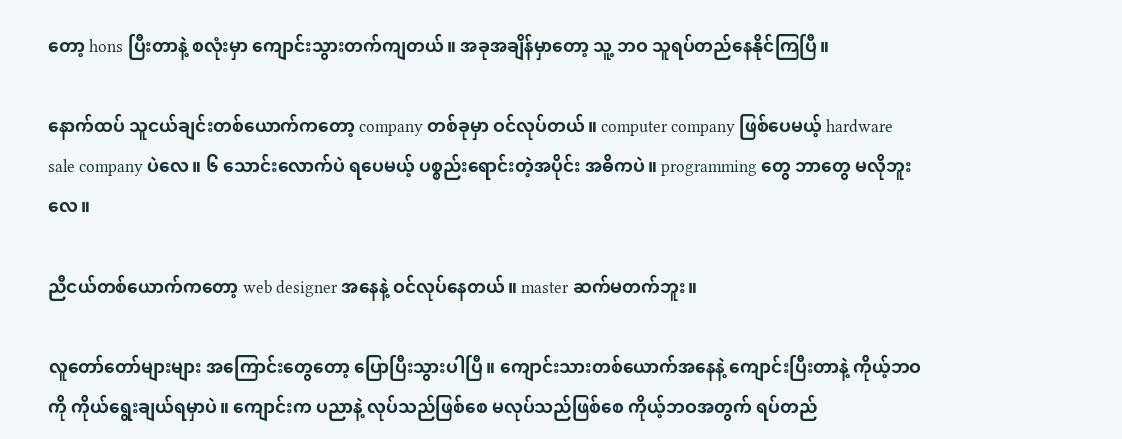တော့ hons ပြီးတာနဲ့ စလုံးမှာ ကျောင်းသွားတက်ကျတယ်။ အခုအချိန်မှာတော့ သူ့ ဘဝ သူရပ်တည်နေနိုင်ကြပြီ။

နောက်ထပ် သူငယ်ချင်းတစ်ယောက်ကတော့ company တစ်ခုမှာ ဝင်လုပ်တယ်။ computer company ဖြစ်ပေမယ့် hardware sale company ပဲလေ။ ၆ သောင်းလောက်ပဲ ရပေမယ့် ပစ္စည်းရောင်းတဲ့အပိုင်း အဓိကပဲ။ programming တွေ ဘာတွေ မလိုဘူးလေ။

ညီငယ်တစ်ယောက်ကတော့ web designer အနေနဲ့ ဝင်လုပ်နေတယ်။ master ဆက်မတက်ဘူး။

လူတော်တော်များများ အကြောင်းတွေတော့ ပြောပြီးသွားပါပြီ။ ကျောင်းသားတစ်ယောက်အနေနဲ့ ကျောင်းပြီးတာနဲ့ ကိုယ့်ဘဝကို ကိုယ်ရွေးချယ်ရမှာပဲ။ ကျောင်းက ပညာနဲ့ လုပ်သည်ဖြစ်စေ မလုပ်သည်ဖြစ်စေ ကိုယ့်ဘဝအတွက် ရပ်တည်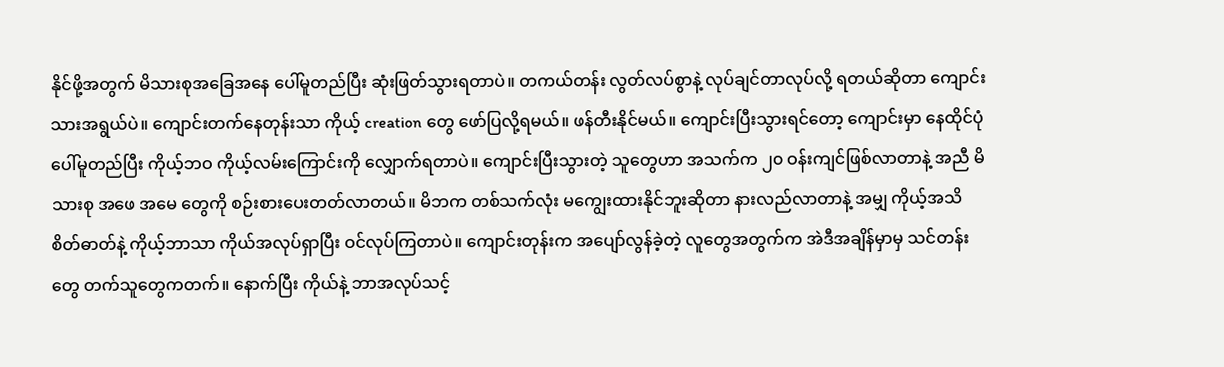နိုင်ဖို့အတွက် မိသားစုအခြေအနေ ပေါ်မူတည်ပြီး ဆုံးဖြတ်သွားရတာပဲ။ တကယ်တန်း လွတ်လပ်စွာနဲ့ လုပ်ချင်တာလုပ်လို့ ရတယ်ဆိုတာ ကျောင်းသားအရွယ်ပဲ။ ကျောင်းတက်နေတုန်းသာ ကိုယ့် creation တွေ ဖော်ပြလို့ရမယ်။ ဖန်တီးနိုင်မယ်။ ကျောင်းပြီးသွားရင်တော့ ကျောင်းမှာ နေထိုင်ပုံပေါ်မူတည်ပြီး ကိုယ့်ဘဝ ကိုယ့်လမ်းကြောင်းကို လျှောက်ရတာပဲ။ ကျောင်းပြီးသွားတဲ့ သူတွေဟာ အသက်က ၂၀ ဝန်းကျင်ဖြစ်လာတာနဲ့ အညီ မိသားစု အဖေ အမေ တွေကို စဉ်းစားပေးတတ်လာတယ်။ မိဘက တစ်သက်လုံး မကျွေးထားနိုင်ဘူးဆိုတာ နားလည်လာတာနဲ့ အမျှ ကိုယ့်အသိ စိတ်ဓာတ်နဲ့ ကိုယ့်ဘာသာ ကိုယ်အလုပ်ရှာပြီး ဝင်လုပ်ကြတာပဲ။ ကျောင်းတုန်းက အပျော်လွန်ခဲ့တဲ့ လူတွေအတွက်က အဲဒီအချိန်မှာမှ သင်တန်းတွေ တက်သူတွေကတက်။ နောက်ပြီး ကိုယ်နဲ့ ဘာအလုပ်သင့်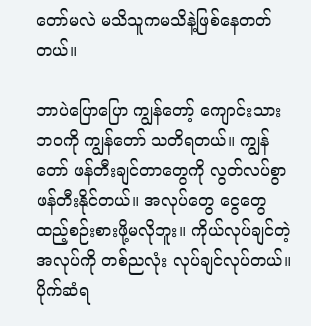တော်မလဲ မသိသူကမသိနဲ့ဖြစ်နေတတ်တယ်။

ဘာပဲပြောပြော ကျွန်တော့် ကျောင်းသား ဘဝကို ကျွန်တော် သတိရတယ်။ ကျွန်တော် ဖန်တီးချင်တာတွေကို လွတ်လပ်စွာ ဖန်တီးနိုင်တယ်။ အလုပ်တွေ ငွေတွေ ထည့်စဉ်းစားဖို့မလိုဘူး။ ကိုယ်လုပ်ချင်တဲ့အလုပ်ကို တစ်ညလုံး လုပ်ချင်လုပ်တယ်။ ပိုက်ဆံရ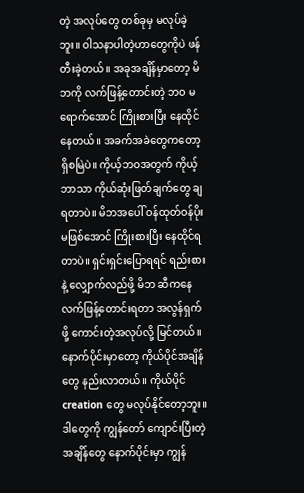တဲ့ အလုပ်တွေ တစ်ခုမှ မလုပ်ခဲ့ဘူး။ ဝါသနာပါတဲ့ဟာတွေကိုပဲ ဖန်တီးခဲ့တယ်။ အခုအချိန်မှာတော့ မိဘကို လက်ဖြန့်တောင်းတဲ့ ဘဝ မရောက်အောင် ကြိုးစားပြီး နေထိုင်နေတယ်။ အခက်အခဲတွေကတော့ ရှိစမြဲပဲ။ ကိုယ့်ဘဝအတွက် ကိုယ့်ဘာသာ ကိုယ်ဆုံးဖြတ်ချက်တွေ ချရတာပဲ။ မိဘအပေါ် ဝန်ထုတ်ဝန်ပိုး မဖြစ်အောင် ကြိုးစားပြီး နေထိုင်ရတာပဲ။ ရှင်းရှင်းပြောရရင် ရည်းစားနဲ့ လျှောက်လည်ဖို့ မိဘ ဆီကနေ လက်ဖြန့်တောင်းရတာ အလွန်ရှက်ဖို့ ကောင်းတဲ့အလုပ်လို့ မြင်တယ်။ နောက်ပိုင်းမှာတော့ ကိုယ်ပိုင်အချိန်တွေ နည်းလာတယ်။ ကိုယ်ပိုင် creation တွေ မလုပ်နိုင်တော့ဘူး။ ဒါတွေကို ကျွန်တော် ကျောင်းပြီးတဲ့ အချိန်တွေ နောက်ပိုင်းမှာ ကျွန်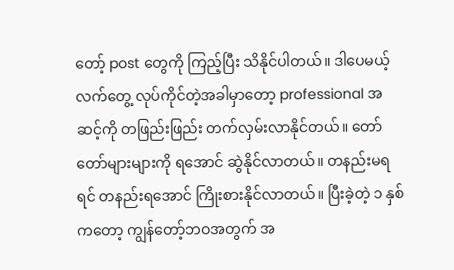တော့် post တွေကို ကြည့်ပြီး သိနိုင်ပါတယ်။ ဒါပေမယ့် လက်တွေ့ လုပ်ကိုင်တဲ့အခါမှာတော့ professional အဆင့်ကို တဖြည်းဖြည်း တက်လှမ်းလာနိုင်တယ်။ တော်တော်များများကို ရအောင် ဆွဲနိုင်လာတယ်။ တနည်းမရရင် တနည်းရအောင် ကြိုးစားနိုင်လာတယ်။ ပြီးခဲ့တဲ့ ၁ နှစ်ကတော့ ကျွန်တော့်ဘဝအတွက် အ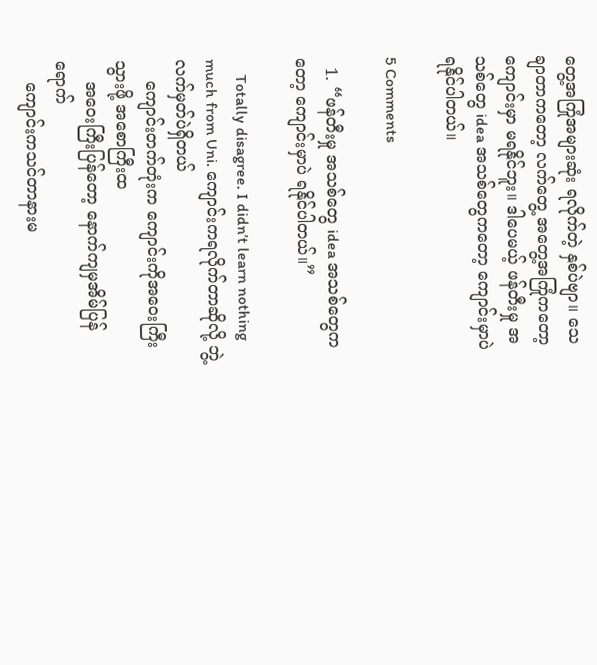တွေ့အကြုံအများဆုံး ရလိုက်တဲ့ နှစ်ပဲဗျာ။ သေချာတာကတော့ လက်တွေ့ အတွေ့အကြုံကတော့ ကျောင်းမှာ မရနိုင်ဘူး။ ဒါပေမယ့် ဖန်တီးမှု အသစ်တွေ idea အသစ်တွေကတော့ ကျောင်းမှာပဲ ရနိုင်ပါတယ်။

5 Comments

  1. “ဖန်တီးမှု အသစ်တွေ idea အသစ်တွေကတော့ ကျောင်းမှာပဲ ရနိုင်ပါတယ်။”

    Totally disagree. I didn’t learn nothing much from Uni. ကျောင်းကရလိုက်တာဆိုလို့ ဘွဲ့လက်မှတ်ပဲရှိတယ်
    ကျောင်းတက်တုံးက ကျောင်းကိုအဝေးကြီးသွားဖို့ အစောကြီးထ
    အဝေးကြီးပြန်တော့ နောက်ကျမှအိမ်ပြန်ရောက်
    ကျောင်းကသင်တာနားမ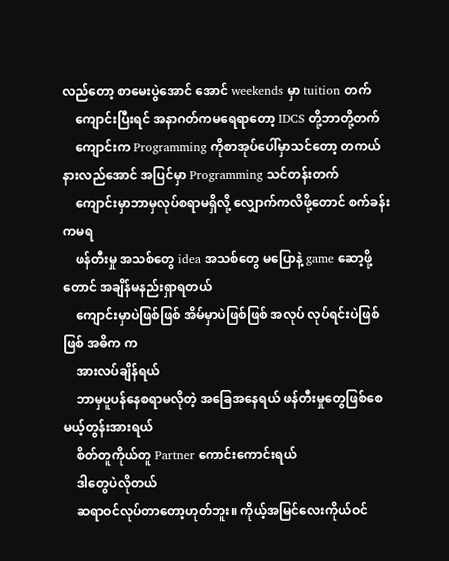လည်တော့ စာမေးပွဲအောင် အောင် weekends မှာ tuition တက်
    ကျောင်းပြီးရင် အနာဂတ်ကမရေရာတော့ IDCS တို့ဘာတို့တက်
    ကျောင်းက Programming ကိုစာအုပ်ပေါ်မှာသင်တော့ တကယ်နားလည်အောင် အပြင်မှာ Programming သင်တန်းတက်
    ကျောင်းမှာဘာမှလုပ်စရာမရှိလို့ လျှောက်ကလိဖို့တောင် စက်ခန်းကမရ
    ဖန်တီးမှု အသစ်တွေ idea အသစ်တွေ မပြောနဲ့ game ဆော့ဖို့တောင် အချိန်မနည်းရှာရတယ်
    ကျောင်းမှာပဲဖြစ်ဖြစ် အိမ်မှာပဲဖြစ်ဖြစ် အလုပ် လုပ်ရင်းပဲဖြစ်ဖြစ် အဓိက က
    အားလပ်ချိန်ရယ်
    ဘာမှပူပန်နေစရာမလိုတဲ့ အခြေအနေရယ် ဖန်တီးမှုတွေဖြစ်စေမယ့်တွန်းအားရယ်
    စိတ်တူကိုယ်တူ Partner ကောင်းကောင်းရယ်
    ဒါတွေပဲလိုတယ်
    ဆရာဝင်လုပ်တာတော့ဟုတ်ဘူး။ ကိုယ့်အမြင်လေးကိုယ်ဝင်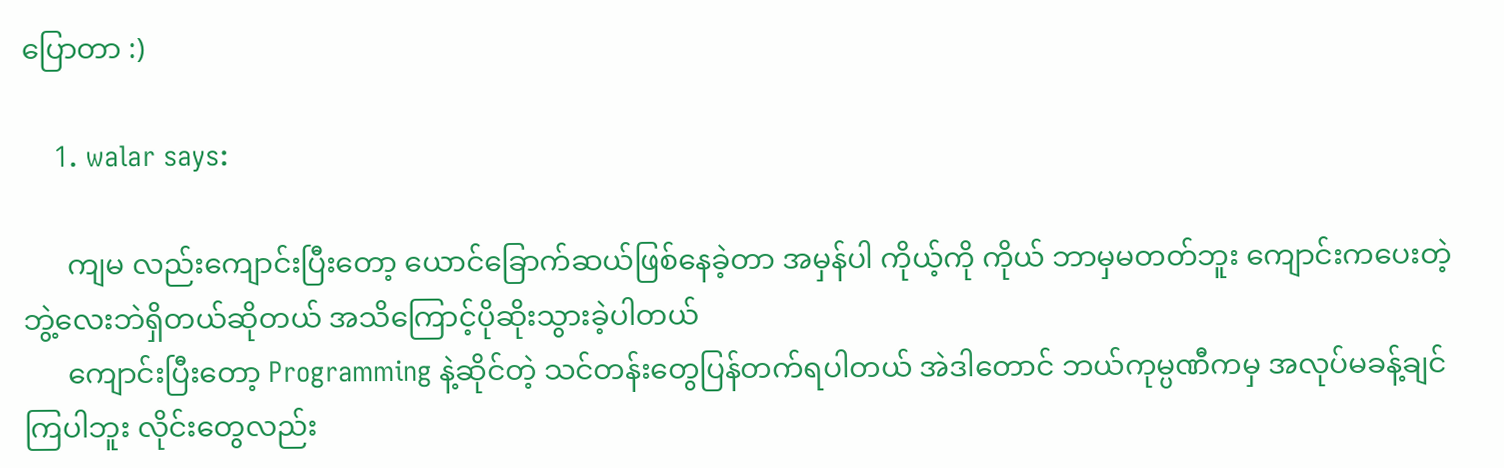ပြောတာ :)

    1. walar says:

      ကျမ လည်းကျောင်းပြီးတော့ ယောင်ခြောက်ဆယ်ဖြစ်နေခဲ့တာ အမှန်ပါ ကိုယ့်ကို ကိုယ် ဘာမှမတတ်ဘူး ကျောင်းကပေးတဲ့ ဘွဲ့လေးဘဲရှိတယ်ဆိုတယ် အသိကြောင့်ပိုဆိုးသွားခဲ့ပါတယ်
      ကျောင်းပြီးတော့ Programming နဲ့ဆိုင်တဲ့ သင်တန်းတွေပြန်တက်ရပါတယ် အဲဒါတောင် ဘယ်ကုမ္ပဏီကမှ အလုပ်မခန့်ချင်ကြပါဘူး လိုင်းတွေလည်း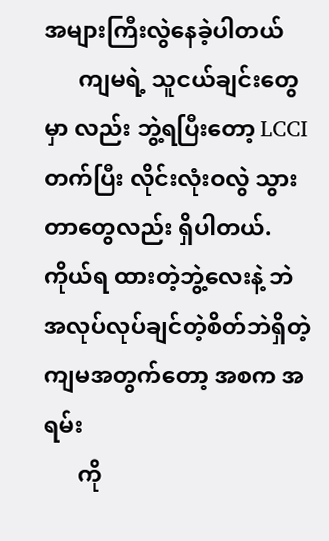အများကြီးလွဲနေခဲ့ပါတယ်
      ကျမရဲ့ သူငယ်ချင်းတွေမှာ လည်း ဘွဲ့ရပြီးတော့ LCCI တက်ပြီး လိုင်းလုံးဝလွဲ သွားတာတွေလည်း ရှိပါတယ်. ကိုယ်ရ ထားတဲ့ဘွဲ့လေးနဲ့ ဘဲ အလုပ်လုပ်ချင်တဲ့စိတ်ဘဲရှိတဲ့ ကျမအတွက်တော့ အစက အရမ်း
      ကို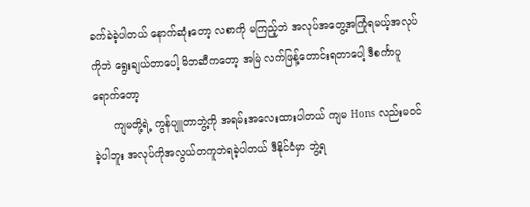ခက်ခဲခဲ့ပါတယ် နောက်ဆုံးတော့ လစာကို မကြည့်ဘဲ အလုပ်အတွေ့အကြုံရမယ့်အလုပ်ကိုဘဲ ရွေးချယ်တာပေါ့ မိဘဆီကတော့ အမြဲ လက်ဖြန့်တောင်းရတာပေါ့ ဒီစင်္ကာပူရောက်တော့
      ကျမတို့ရဲ့ ကွန်ပျူတာဘွဲ့ကို အရမ်းအလေးထားပါတယ် ကျမ Hons လည်းမဝင်ခဲ့ပါဘူး အလုပ်ကိုအလွယ်တကူဘဲရခဲ့ပါတယ် ဒီနိုင်ငံမှာ ဘွဲ့ရ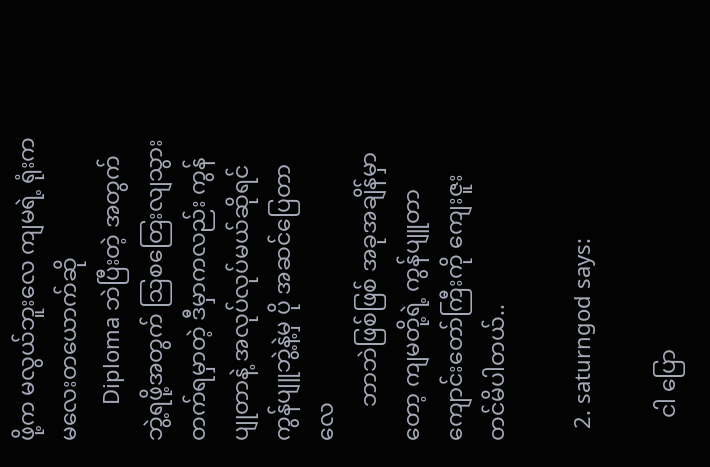ဖို့က မလွယ်ဘူးလေ ကျမရဲ့ ရုံးက မလေးတယောက်ဆို
      Diploma ဘဲပြီးတဲ့ အတွက် ဘွဲ့ရဖို့အတွက် သြစတြေးလျသွားတက်ရမှာတဲ့ ဒီမှာကလည်း ကွန်ပျုတာနဲ့ အလုပ်လုပ်မယ်ဆိုရင် ကွန်ပျူဘွဲ့နဲ့မှ ပို အဆင်ပြေတာလေ
      ဘာဘဲဖြစ်ဖြစ် အခုအချိန်မှာတော့ ကျမတို့ရဲ့ ကွန်ပျူတာကျောင်းတော်ကြီးကို ကျေးဇူးတင်မိပါတယ်..

  2. saturngod says:

    ငါ ပြော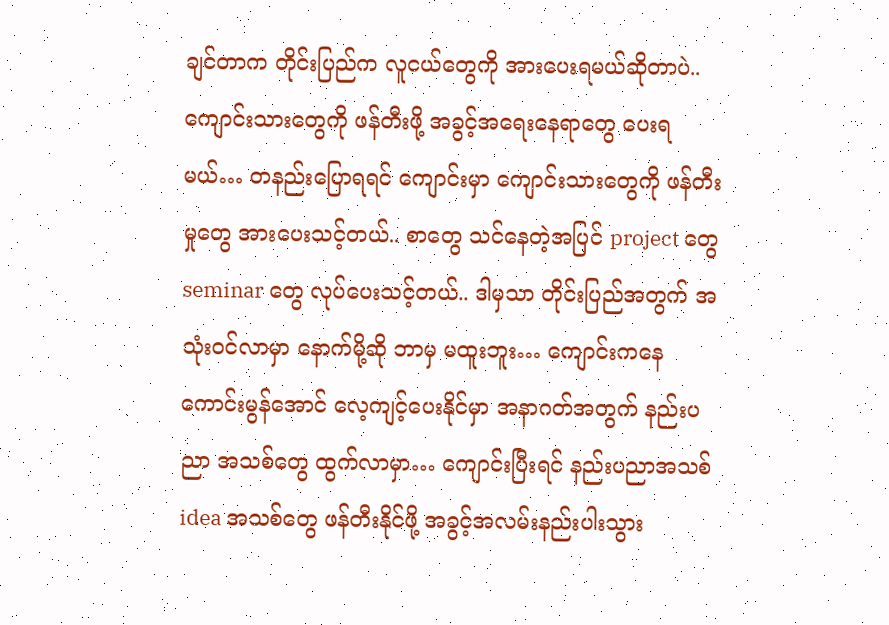ချင်တာက တိုင်းပြည်က လူငယ်တွေကို အားပေးရမယ်ဆိုတာပဲ.. ကျောင်းသားတွေကို ဖန်တီးဖို့ အခွင့်အရေးနေရာတွေ ပေးရမယ်… တနည်းပြောရရင် ကျောင်းမှာ ကျောင်းသားတွေကို ဖန်တီးမှုတွေ အားပေးသင့်တယ်.. စာတွေ သင်နေတဲ့အပြင် project တွေ seminar တွေ လုပ်ပေးသင့်တယ်.. ဒါမှသာ တိုင်းပြည်အတွက် အသုံးဝင်လာမှာ နောက်မို့ဆို ဘာမှ မထူးဘူး… ကျောင်းကနေ ကောင်းမွန်အောင် လေ့ကျင့်ပေးနိုင်မှာ အနာဂတ်အတွက် နည်းပညာ အသစ်တွေ ထွက်လာမှာ… ကျောင်းပြီးရင် နည်းပညာအသစ် idea အသစ်တွေ ဖန်တီးနိုင်ဖို့ အခွင့်အလမ်းနည်းပါးသွား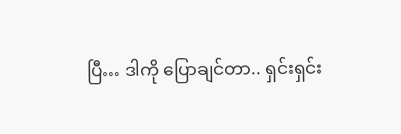ပြီ… ဒါကို ပြောချင်တာ.. ရှင်းရှင်း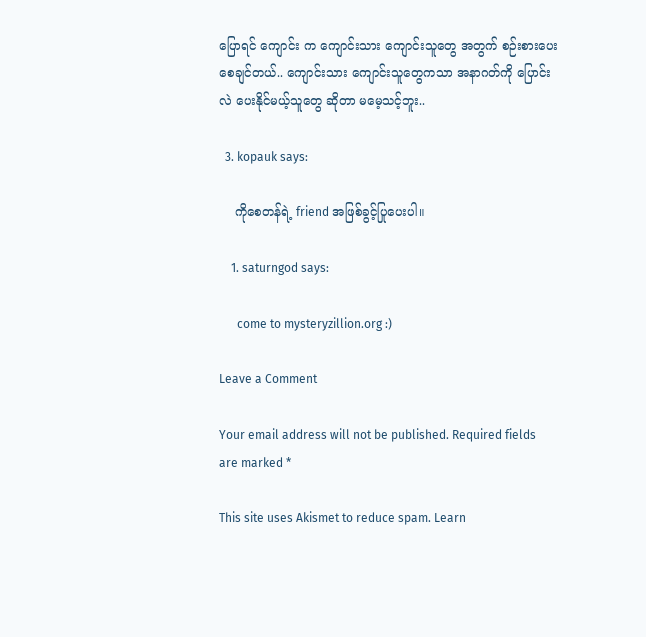ပြောရင် ကျောင်း က ကျောင်းသား ကျောင်းသူတွေ အတွက် စဉ်းစားပေးစေချင်တယ်.. ကျောင်းသား ကျောင်းသူတွေကသာ အနာဂတ်ကို ပြောင်းလဲ ပေးနိုင်မယ့်သူတွေ ဆိုတာ မမေ့သင့်ဘူး..

  3. kopauk says:

    ကိုစေတန်ရဲ့ friend အဖြစ်ခွင့်ပြုပေးပါ။

    1. saturngod says:

      come to mysteryzillion.org :)

Leave a Comment

Your email address will not be published. Required fields are marked *

This site uses Akismet to reduce spam. Learn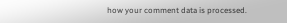how your comment data is processed.